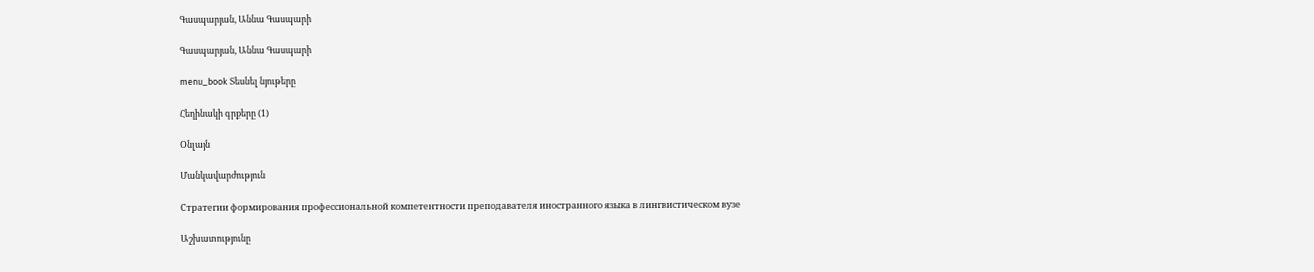Գասպարյան, Աննա Գասպարի

Գասպարյան, Աննա Գասպարի

menu_book Տեսնել նյութերը

Հեղինակի գրքերը (1)

Օնլայն

Մանկավարժություն

Стратегии формирования профессиональной компетентности преподавателя иностранного языка в лингвистическом вузе

Աշխատությունը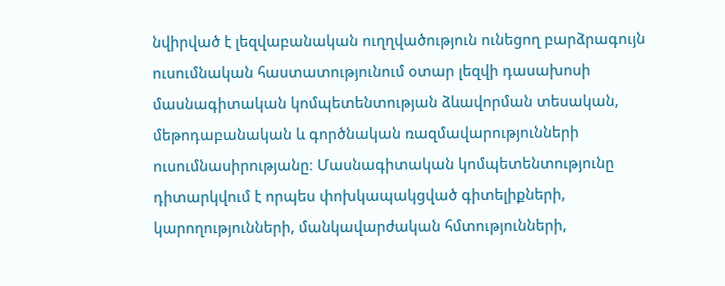նվիրված է լեզվաբանական ուղղվածություն ունեցող բարձրագույն ուսումնական հաստատությունում օտար լեզվի դասախոսի մասնագիտական կոմպետենտության ձևավորման տեսական, մեթոդաբանական և գործնական ռազմավարությունների ուսումնասիրությանը։ Մասնագիտական կոմպետենտությունը դիտարկվում է որպես փոխկապակցված գիտելիքների, կարողությունների, մանկավարժական հմտությունների,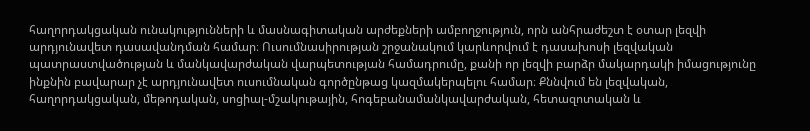հաղորդակցական ունակությունների և մասնագիտական արժեքների ամբողջություն, որն անհրաժեշտ է օտար լեզվի արդյունավետ դասավանդման համար։ Ուսումնասիրության շրջանակում կարևորվում է դասախոսի լեզվական պատրաստվածության և մանկավարժական վարպետության համադրումը, քանի որ լեզվի բարձր մակարդակի իմացությունը ինքնին բավարար չէ արդյունավետ ուսումնական գործընթաց կազմակերպելու համար։ Քննվում են լեզվական, հաղորդակցական, մեթոդական, սոցիալ-մշակութային, հոգեբանամանկավարժական, հետազոտական և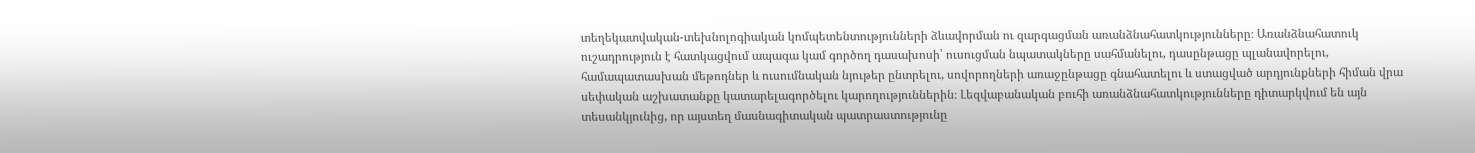տեղեկատվական-տեխնոլոգիական կոմպետենտությունների ձևավորման ու զարգացման առանձնահատկությունները։ Առանձնահատուկ ուշադրություն է հատկացվում ապագա կամ գործող դասախոսի՝ ուսուցման նպատակները սահմանելու, դասընթացը պլանավորելու, համապատասխան մեթոդներ և ուսումնական նյութեր ընտրելու, սովորողների առաջընթացը գնահատելու և ստացված արդյունքների հիման վրա սեփական աշխատանքը կատարելագործելու կարողություններին։ Լեզվաբանական բուհի առանձնահատկությունները դիտարկվում են այն տեսանկյունից, որ այստեղ մասնագիտական պատրաստությունը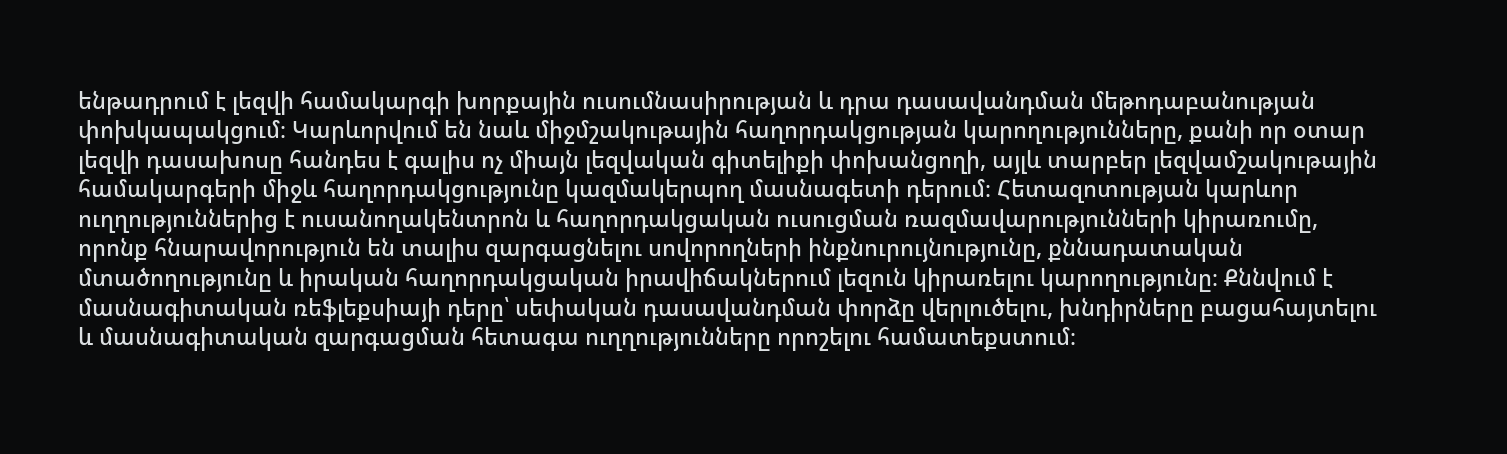ենթադրում է լեզվի համակարգի խորքային ուսումնասիրության և դրա դասավանդման մեթոդաբանության փոխկապակցում։ Կարևորվում են նաև միջմշակութային հաղորդակցության կարողությունները, քանի որ օտար լեզվի դասախոսը հանդես է գալիս ոչ միայն լեզվական գիտելիքի փոխանցողի, այլև տարբեր լեզվամշակութային համակարգերի միջև հաղորդակցությունը կազմակերպող մասնագետի դերում։ Հետազոտության կարևոր ուղղություններից է ուսանողակենտրոն և հաղորդակցական ուսուցման ռազմավարությունների կիրառումը, որոնք հնարավորություն են տալիս զարգացնելու սովորողների ինքնուրույնությունը, քննադատական մտածողությունը և իրական հաղորդակցական իրավիճակներում լեզուն կիրառելու կարողությունը։ Քննվում է մասնագիտական ռեֆլեքսիայի դերը՝ սեփական դասավանդման փորձը վերլուծելու, խնդիրները բացահայտելու և մասնագիտական զարգացման հետագա ուղղությունները որոշելու համատեքստում։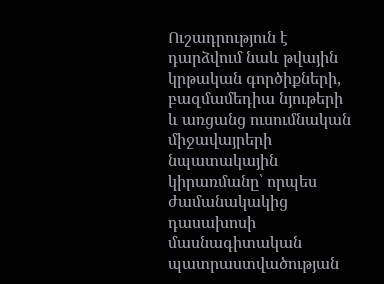Ուշադրություն է դարձվում նաև թվային կրթական գործիքների, բազմամեդիա նյութերի և առցանց ուսումնական միջավայրերի նպատակային կիրառմանը՝ որպես ժամանակակից դասախոսի մասնագիտական պատրաստվածության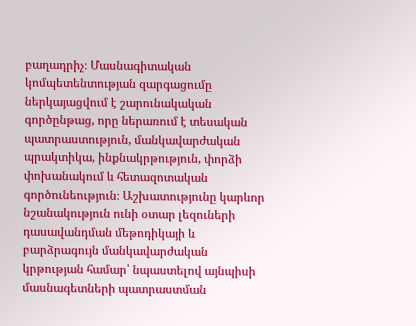բաղադրիչ։ Մասնագիտական կոմպետենտության զարգացումը ներկայացվում է շարունակական գործընթաց, որը ներառում է տեսական պատրաստություն, մանկավարժական պրակտիկա, ինքնակրթություն, փորձի փոխանակում և հետազոտական գործունեություն։ Աշխատությունը կարևոր նշանակություն ունի օտար լեզուների դասավանդման մեթոդիկայի և բարձրագույն մանկավարժական կրթության համար՝ նպաստելով այնպիսի մասնագետների պատրաստման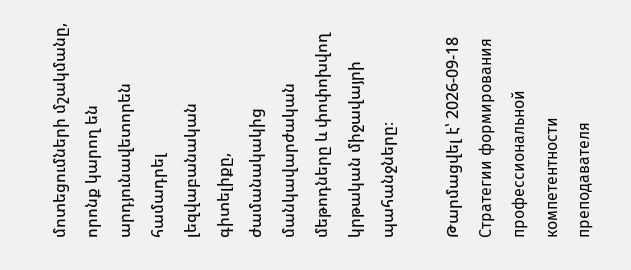մոտեցումների մշակմանը, որոնք կարող են արդյունավետորեն համադրել լեզվաբանական գիտելիքը, ժամանակակից մանկավարժական մեթոդները և փոփոխվող կրթական միջավայրի պահանջները։

Թարմացվել է՝ 2026-09-18
Стратегии формирования профессиональной компетентности преподавателя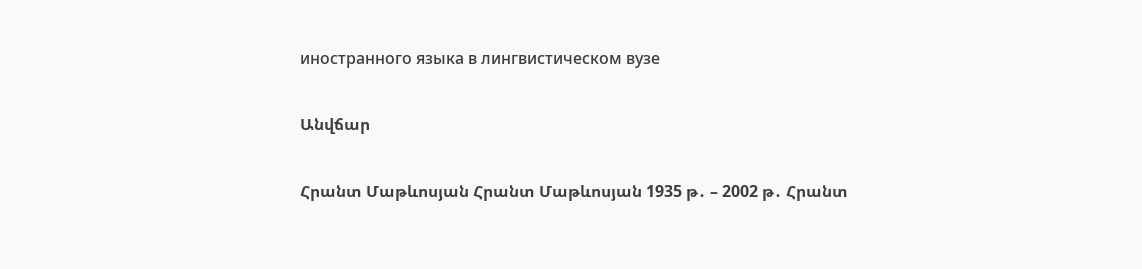иностранного языка в лингвистическом вузе

Անվճար

Հրանտ Մաթևոսյան Հրանտ Մաթևոսյան 1935 թ․ – 2002 թ․ Հրանտ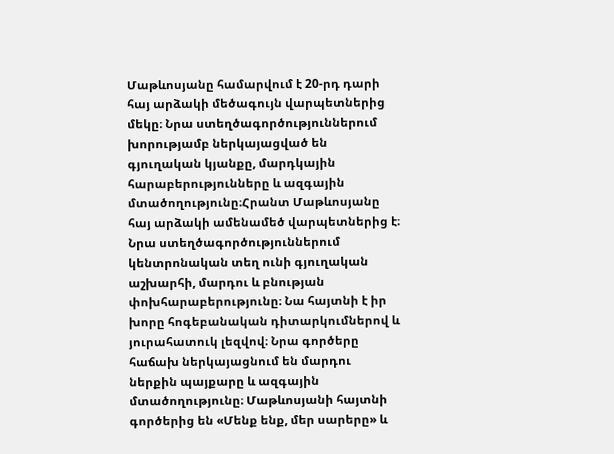Մաթևոսյանը համարվում է 20-րդ դարի հայ արձակի մեծագույն վարպետներից մեկը։ Նրա ստեղծագործություններում խորությամբ ներկայացված են գյուղական կյանքը, մարդկային հարաբերությունները և ազգային մտածողությունը։Հրանտ Մաթևոսյանը հայ արձակի ամենամեծ վարպետներից է։ Նրա ստեղծագործություններում կենտրոնական տեղ ունի գյուղական աշխարհի, մարդու և բնության փոխհարաբերությունը։ Նա հայտնի է իր խորը հոգեբանական դիտարկումներով և յուրահատուկ լեզվով։ Նրա գործերը հաճախ ներկայացնում են մարդու ներքին պայքարը և ազգային մտածողությունը։ Մաթևոսյանի հայտնի գործերից են «Մենք ենք, մեր սարերը» և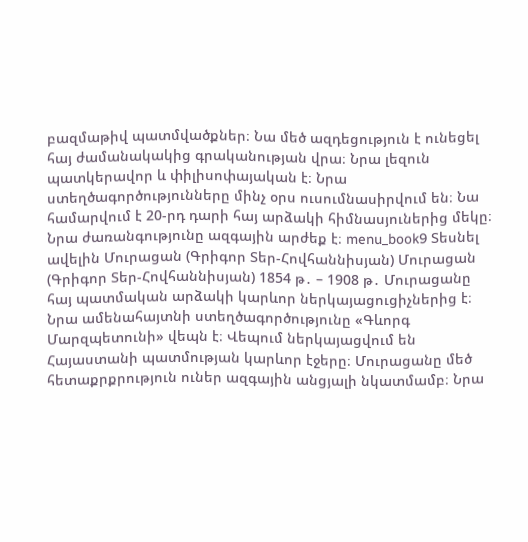բազմաթիվ պատմվածքներ։ Նա մեծ ազդեցություն է ունեցել հայ ժամանակակից գրականության վրա։ Նրա լեզուն պատկերավոր և փիլիսոփայական է։ Նրա ստեղծագործությունները մինչ օրս ուսումնասիրվում են։ Նա համարվում է 20-րդ դարի հայ արձակի հիմնասյուներից մեկը։ Նրա ժառանգությունը ազգային արժեք է։ menu_book9 Տեսնել ավելին Մուրացան (Գրիգոր Տեր-Հովհաննիսյան) Մուրացան (Գրիգոր Տեր-Հովհաննիսյան) 1854 թ․ – 1908 թ․ Մուրացանը հայ պատմական արձակի կարևոր ներկայացուցիչներից է։ Նրա ամենահայտնի ստեղծագործությունը «Գևորգ Մարզպետունի» վեպն է։ Վեպում ներկայացվում են Հայաստանի պատմության կարևոր էջերը։ Մուրացանը մեծ հետաքրքրություն ուներ ազգային անցյալի նկատմամբ։ Նրա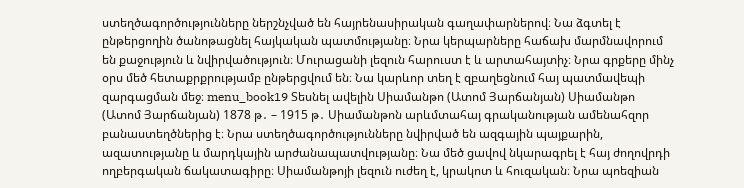ստեղծագործությունները ներշնչված են հայրենասիրական գաղափարներով։ Նա ձգտել է ընթերցողին ծանոթացնել հայկական պատմությանը։ Նրա կերպարները հաճախ մարմնավորում են քաջություն և նվիրվածություն։ Մուրացանի լեզուն հարուստ է և արտահայտիչ։ Նրա գրքերը մինչ օրս մեծ հետաքրքրությամբ ընթերցվում են։ Նա կարևոր տեղ է զբաղեցնում հայ պատմավեպի զարգացման մեջ։ menu_book19 Տեսնել ավելին Սիամանթո (Ատոմ Յարճանյան) Սիամանթո (Ատոմ Յարճանյան) 1878 թ․ – 1915 թ․ Սիամանթոն արևմտահայ գրականության ամենահզոր բանաստեղծներից է։ Նրա ստեղծագործությունները նվիրված են ազգային պայքարին, ազատությանը և մարդկային արժանապատվությանը։ Նա մեծ ցավով նկարագրել է հայ ժողովրդի ողբերգական ճակատագիրը։ Սիամանթոյի լեզուն ուժեղ է, կրակոտ և հուզական։ Նրա պոեզիան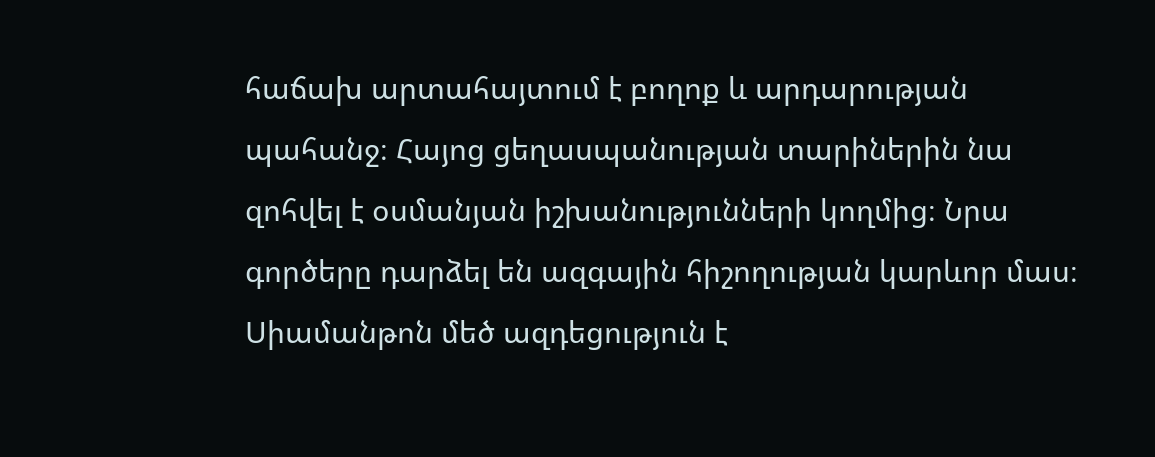հաճախ արտահայտում է բողոք և արդարության պահանջ։ Հայոց ցեղասպանության տարիներին նա զոհվել է օսմանյան իշխանությունների կողմից։ Նրա գործերը դարձել են ազգային հիշողության կարևոր մաս։ Սիամանթոն մեծ ազդեցություն է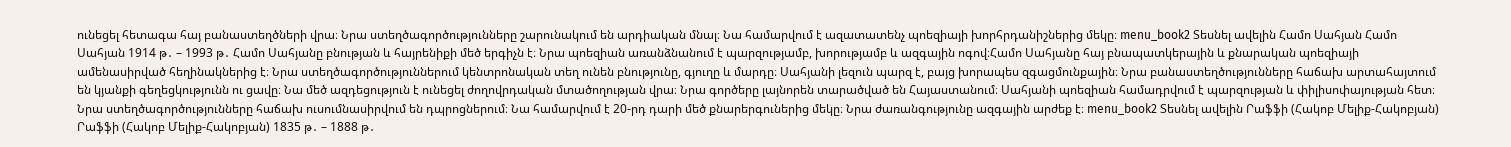ունեցել հետագա հայ բանաստեղծների վրա։ Նրա ստեղծագործությունները շարունակում են արդիական մնալ։ Նա համարվում է ազատատենչ պոեզիայի խորհրդանիշներից մեկը։ menu_book2 Տեսնել ավելին Համո Սահյան Համո Սահյան 1914 թ․ – 1993 թ․ Համո Սահյանը բնության և հայրենիքի մեծ երգիչն է։ Նրա պոեզիան առանձնանում է պարզությամբ, խորությամբ և ազգային ոգով։Համո Սահյանը հայ բնապատկերային և քնարական պոեզիայի ամենասիրված հեղինակներից է։ Նրա ստեղծագործություններում կենտրոնական տեղ ունեն բնությունը, գյուղը և մարդը։ Սահյանի լեզուն պարզ է, բայց խորապես զգացմունքային։ Նրա բանաստեղծությունները հաճախ արտահայտում են կյանքի գեղեցկությունն ու ցավը։ Նա մեծ ազդեցություն է ունեցել ժողովրդական մտածողության վրա։ Նրա գործերը լայնորեն տարածված են Հայաստանում։ Սահյանի պոեզիան համադրվում է պարզության և փիլիսոփայության հետ։ Նրա ստեղծագործությունները հաճախ ուսումնասիրվում են դպրոցներում։ Նա համարվում է 20-րդ դարի մեծ քնարերգուներից մեկը։ Նրա ժառանգությունը ազգային արժեք է։ menu_book2 Տեսնել ավելին Րաֆֆի (Հակոբ Մելիք-Հակոբյան) Րաֆֆի (Հակոբ Մելիք-Հակոբյան) 1835 թ․ – 1888 թ․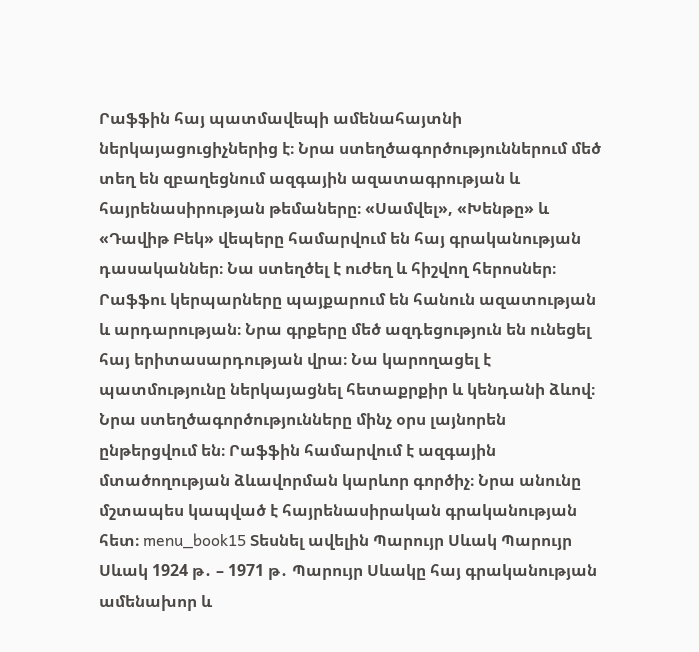Րաֆֆին հայ պատմավեպի ամենահայտնի ներկայացուցիչներից է։ Նրա ստեղծագործություններում մեծ տեղ են զբաղեցնում ազգային ազատագրության և հայրենասիրության թեմաները։ «Սամվել», «Խենթը» և «Դավիթ Բեկ» վեպերը համարվում են հայ գրականության դասականներ։ Նա ստեղծել է ուժեղ և հիշվող հերոսներ։ Րաֆֆու կերպարները պայքարում են հանուն ազատության և արդարության։ Նրա գրքերը մեծ ազդեցություն են ունեցել հայ երիտասարդության վրա։ Նա կարողացել է պատմությունը ներկայացնել հետաքրքիր և կենդանի ձևով։ Նրա ստեղծագործությունները մինչ օրս լայնորեն ընթերցվում են։ Րաֆֆին համարվում է ազգային մտածողության ձևավորման կարևոր գործիչ։ Նրա անունը մշտապես կապված է հայրենասիրական գրականության հետ։ menu_book15 Տեսնել ավելին Պարույր Սևակ Պարույր Սևակ 1924 թ․ – 1971 թ․ Պարույր Սևակը հայ գրականության ամենախոր և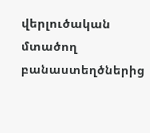վերլուծական մտածող բանաստեղծներից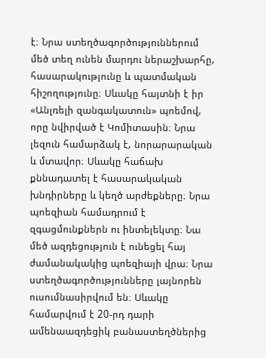է։ Նրա ստեղծագործություններում մեծ տեղ ունեն մարդու ներաշխարհը, հասարակությունը և պատմական հիշողությունը։ Սևակը հայտնի է իր «Անլռելի զանգակատուն» պոեմով, որը նվիրված է Կոմիտասին։ Նրա լեզուն համարձակ է, նորարարական և մտավոր։ Սևակը հաճախ քննադատել է հասարակական խնդիրները և կեղծ արժեքները։ Նրա պոեզիան համադրում է զգացմունքներն ու ինտելեկտը։ Նա մեծ ազդեցություն է ունեցել հայ ժամանակակից պոեզիայի վրա։ Նրա ստեղծագործությունները լայնորեն ուսումնասիրվում են։ Սևակը համարվում է 20-րդ դարի ամենաազդեցիկ բանաստեղծներից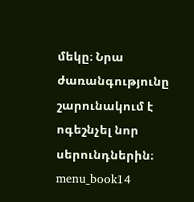մեկը։ Նրա ժառանգությունը շարունակում է ոգեշնչել նոր սերունդներին։ menu_book14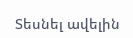Տեսնել ավելին